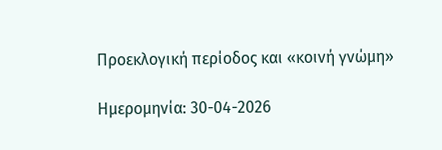Προεκλογική περίοδος και «κοινή γνώμη»

Ημερομηνία: 30-04-2026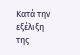Κατά την εξέλιξη της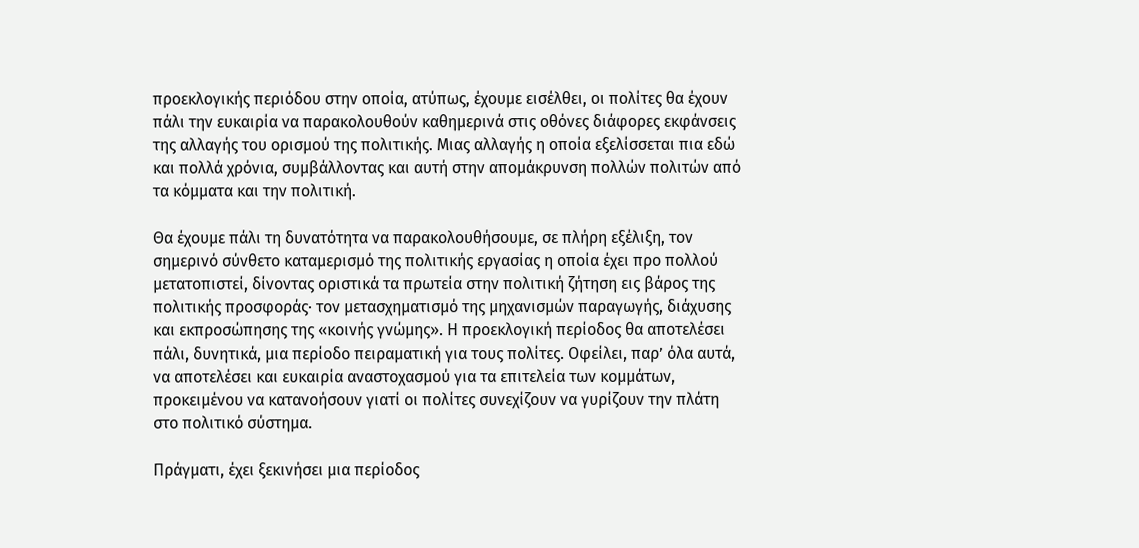προεκλογικής περιόδου στην οποία, ατύπως, έχουμε εισέλθει, οι πολίτες θα έχουν πάλι την ευκαιρία να παρακολουθούν καθημερινά στις οθόνες διάφορες εκφάνσεις της αλλαγής του ορισμού της πολιτικής. Μιας αλλαγής η οποία εξελίσσεται πια εδώ και πολλά χρόνια, συμβάλλοντας και αυτή στην απομάκρυνση πολλών πολιτών από τα κόμματα και την πολιτική.

Θα έχουμε πάλι τη δυνατότητα να παρακολουθήσουμε, σε πλήρη εξέλιξη, τον σημερινό σύνθετο καταμερισμό της πολιτικής εργασίας η οποία έχει προ πολλού μετατοπιστεί, δίνοντας οριστικά τα πρωτεία στην πολιτική ζήτηση εις βάρος της πολιτικής προσφοράς· τον μετασχηματισμό της μηχανισμών παραγωγής, διάχυσης και εκπροσώπησης της «κοινής γνώμης». Η προεκλογική περίοδος θα αποτελέσει πάλι, δυνητικά, μια περίοδο πειραματική για τους πολίτες. Οφείλει, παρ’ όλα αυτά, να αποτελέσει και ευκαιρία αναστοχασμού για τα επιτελεία των κομμάτων, προκειμένου να κατανοήσουν γιατί οι πολίτες συνεχίζουν να γυρίζουν την πλάτη στο πολιτικό σύστημα.

Πράγματι, έχει ξεκινήσει μια περίοδος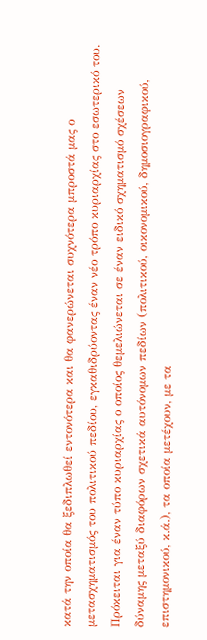κατά την οποία θα ξεδιπλωθεί εντονότερα και θα φανερώνεται συχνότερα μπροστά μας ο μετασχηματισμός του πολιτικού πεδίου, εγκαθιδρύοντας έναν νέο τρόπο κυριαρχίας στο εσωτερικό του. Πρόκειται για έναν τύπο κυριαρχίας ο οποίος θεμελιώνεται σε έναν ειδικό σχηματισμό σχέσεων δύναμης μεταξύ διαφόρων σχετικά αυτόνομων πεδίων (πολιτικού, οικονομικού, δημοσιογραφικού, επιστημονικού, κ.ά.), τα οποία μετέχουν, με τα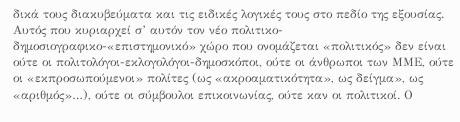δικά τους διακυβεύματα και τις ειδικές λογικές τους στο πεδίο της εξουσίας. Αυτός που κυριαρχεί σ’ αυτόν τον νέο πολιτικο-δημοσιογραφικο-«επιστημονικό» χώρο που ονομάζεται «πολιτικός» δεν είναι ούτε οι πολιτολόγοι-εκλογολόγοι-δημοσκόποι, ούτε οι άνθρωποι των ΜΜΕ, ούτε οι «εκπροσωπούμενοι» πολίτες (ως «ακροαματικότητα», ως δείγμα», ως «αριθμός»…), ούτε οι σύμβουλοι επικοινωνίας, ούτε καν οι πολιτικοί. Ο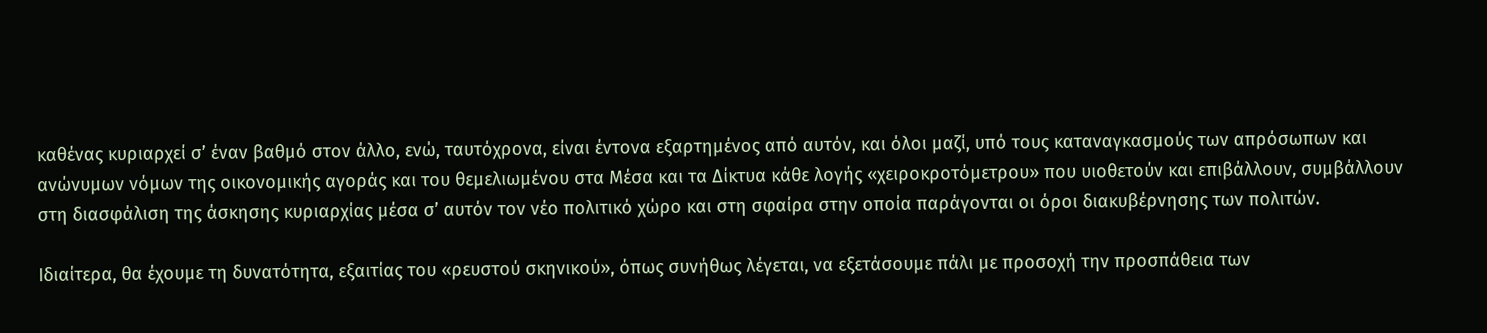καθένας κυριαρχεί σ’ έναν βαθμό στον άλλο, ενώ, ταυτόχρονα, είναι έντονα εξαρτημένος από αυτόν, και όλοι μαζί, υπό τους καταναγκασμούς των απρόσωπων και ανώνυμων νόμων της οικονομικής αγοράς και του θεμελιωμένου στα Μέσα και τα Δίκτυα κάθε λογής «χειροκροτόμετρου» που υιοθετούν και επιβάλλουν, συμβάλλουν στη διασφάλιση της άσκησης κυριαρχίας μέσα σ’ αυτόν τον νέο πολιτικό χώρο και στη σφαίρα στην οποία παράγονται οι όροι διακυβέρνησης των πολιτών.

Ιδιαίτερα, θα έχουμε τη δυνατότητα, εξαιτίας του «ρευστού σκηνικού», όπως συνήθως λέγεται, να εξετάσουμε πάλι με προσοχή την προσπάθεια των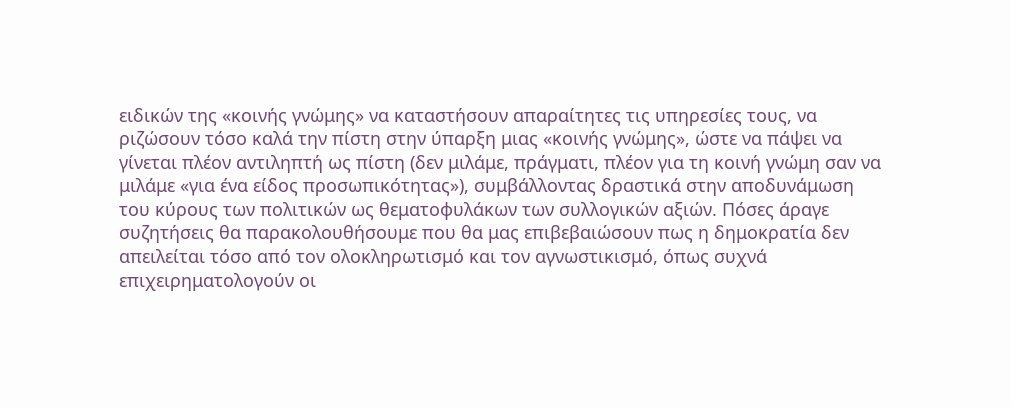ειδικών της «κοινής γνώμης» να καταστήσουν απαραίτητες τις υπηρεσίες τους, να ριζώσουν τόσο καλά την πίστη στην ύπαρξη μιας «κοινής γνώμης», ώστε να πάψει να γίνεται πλέον αντιληπτή ως πίστη (δεν μιλάμε, πράγματι, πλέον για τη κοινή γνώμη σαν να μιλάμε «για ένα είδος προσωπικότητας»), συμβάλλοντας δραστικά στην αποδυνάμωση του κύρους των πολιτικών ως θεματοφυλάκων των συλλογικών αξιών. Πόσες άραγε συζητήσεις θα παρακολουθήσουμε που θα μας επιβεβαιώσουν πως η δημοκρατία δεν απειλείται τόσο από τον ολοκληρωτισμό και τον αγνωστικισμό, όπως συχνά επιχειρηματολογούν οι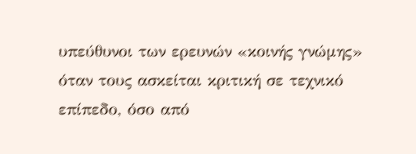υπεύθυνοι των ερευνών «κοινής γνώμης» όταν τους ασκείται κριτική σε τεχνικό επίπεδο, όσο από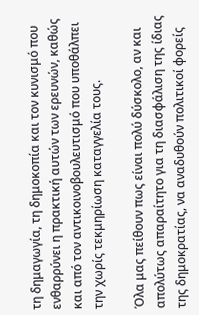τη δημαγωγία, τη δημοκοπία και τον κυνισμό που ενθαρρύνει η πρακτική αυτών των ερευνών, καθώς και από τον αντικοινοβουλευτισμό που υποθάλπει την χωρίς τεκμηρίωση καταγγελία τους.

Όλα μας πείθουν πως είναι πολύ δύσκολο, αν και απολύτως απαραίτητο για τη διασφάλιση της ίδιας της δημοκρατίας, να αναδυθούν πολιτικοί φορείς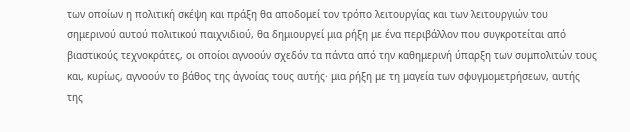των οποίων η πολιτική σκέψη και πράξη θα αποδομεί τον τρόπο λειτουργίας και των λειτουργιών του σημερινού αυτού πολιτικού παιχνιδιού, θα δημιουργεί μια ρήξη με ένα περιβάλλον που συγκροτείται από βιαστικούς τεχνοκράτες, οι οποίοι αγνοούν σχεδόν τα πάντα από την καθημερινή ύπαρξη των συμπολιτών τους και, κυρίως, αγνοούν το βάθος της άγνοίας τους αυτής· μια ρήξη με τη μαγεία των σφυγμομετρήσεων, αυτής της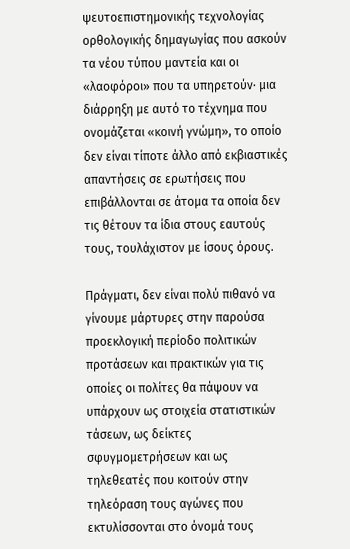ψευτοεπιστημονικής τεχνολογίας ορθολογικής δημαγωγίας που ασκούν τα νέου τύπου μαντεία και οι «λαοφόροι» που τα υπηρετούν· μια διάρρηξη με αυτό το τέχνημα που ονομάζεται «κοινή γνώμη», το οποίο δεν είναι τίποτε άλλο από εκβιαστικές απαντήσεις σε ερωτήσεις που επιβάλλονται σε άτομα τα οποία δεν τις θέτουν τα ίδια στους εαυτούς τους, τουλάχιστον με ίσους όρους.

Πράγματι, δεν είναι πολύ πιθανό να γίνουμε μάρτυρες στην παρούσα προεκλογική περίοδο πολιτικών προτάσεων και πρακτικών για τις οποίες οι πολίτες θα πάψουν να υπάρχουν ως στοιχεία στατιστικών τάσεων, ως δείκτες σφυγμομετρήσεων και ως τηλεθεατές που κοιτούν στην τηλεόραση τους αγώνες που εκτυλίσσονται στο όνομά τους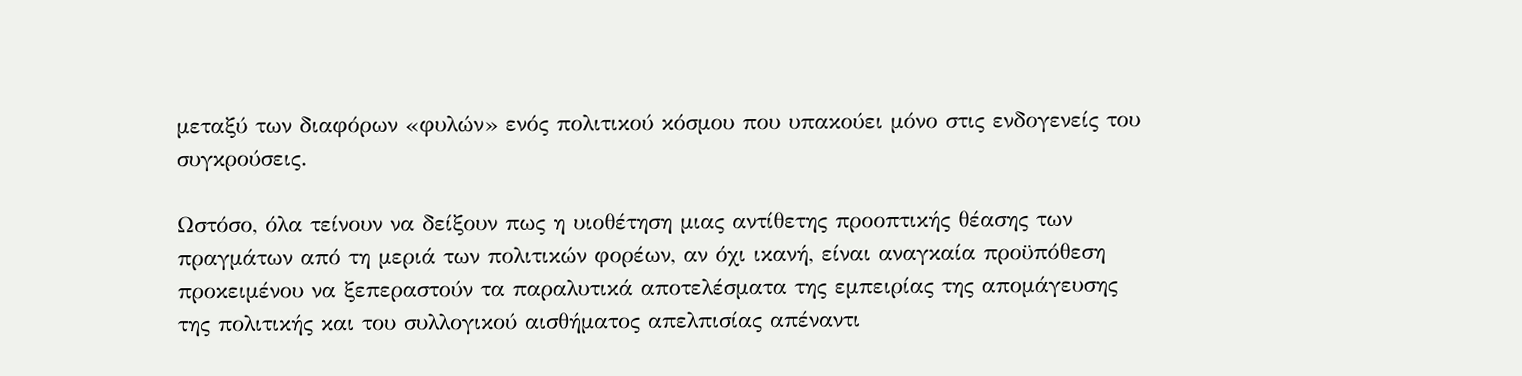μεταξύ των διαφόρων «φυλών» ενός πολιτικού κόσμου που υπακούει μόνο στις ενδογενείς του συγκρούσεις.

Ωστόσο, όλα τείνουν να δείξουν πως η υιοθέτηση μιας αντίθετης προοπτικής θέασης των πραγμάτων από τη μεριά των πολιτικών φορέων, αν όχι ικανή, είναι αναγκαία προϋπόθεση προκειμένου να ξεπεραστούν τα παραλυτικά αποτελέσματα της εμπειρίας της απομάγευσης της πολιτικής και του συλλογικού αισθήματος απελπισίας απέναντι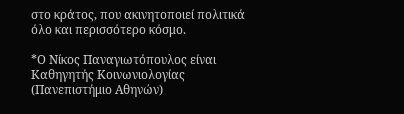στο κράτος, που ακινητοποιεί πολιτικά όλο και περισσότερο κόσμο.

*Ο Νίκος Παναγιωτόπουλος είναι Καθηγητής Κοινωνιολογίας (Πανεπιστήμιο Αθηνών)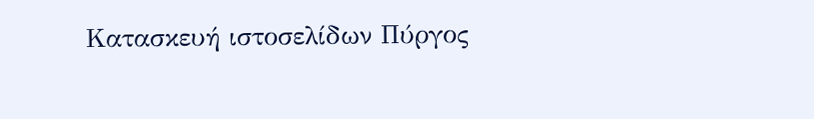Κατασκευή ιστοσελίδων Πύργος